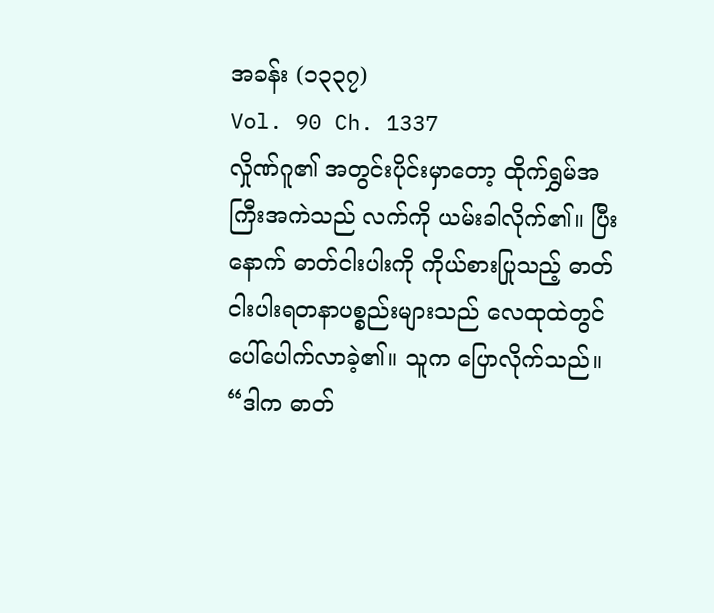အခန်း (၁၃၃၇)
Vol. 90 Ch. 1337
လှိုဏ်ဂူ၏ အတွင်းပိုင်းမှာတော့ ထိုက်ရွှမ်အကြီးအကဲသည် လက်ကို ယမ်းခါလိုက်၏။ ပြီးနောက် ဓာတ်ငါးပါးကို ကိုယ်စားပြုသည့် ဓာတ်ငါးပါးရတနာပစ္စည်းများသည် လေထုထဲတွင် ပေါ်ပေါက်လာခဲ့၏။ သူက ပြောလိုက်သည်။ “ဒါက ဓာတ်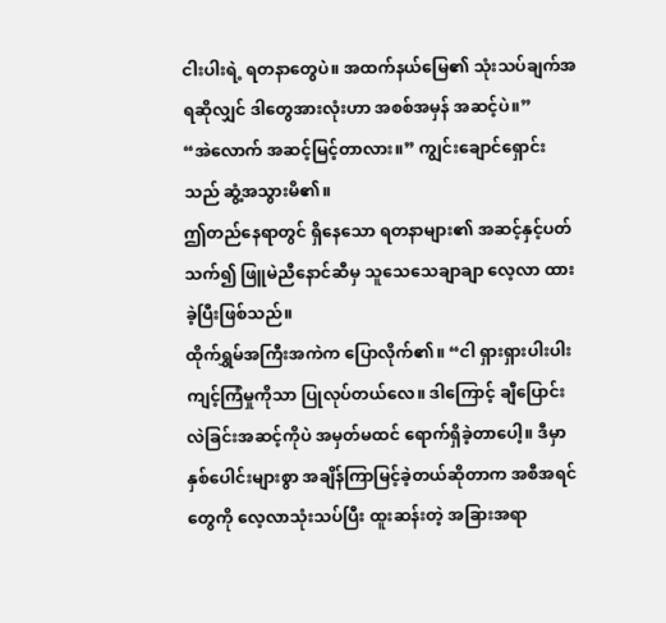ငါးပါးရဲ့ ရတနာတွေပဲ။ အထက်နယ်မြေ၏ သုံးသပ်ချက်အရဆိုလျှင် ဒါတွေအားလုံးဟာ အစစ်အမှန် အဆင့်ပဲ။”
“အဲလောက် အဆင့်မြင့်တာလား။” ကျွင်းချောင်ရှောင်းသည် ဆွံ့အသွားမိ၏။
ဤတည်နေရာတွင် ရှိနေသော ရတနာများ၏ အဆင့်နှင့်ပတ်သက်၍ ဖြူမဲညီနောင်ဆီမှ သူသေသေချာချာ လေ့လာ ထားခဲ့ပြီးဖြစ်သည်။
ထိုက်ရွှမ်အကြီးအကဲက ပြောလိုက်၏။ “ငါ ရှားရှားပါးပါး ကျင့်ကြံမှုကိုသာ ပြုလုပ်တယ်လေ။ ဒါကြောင့် ချီပြောင်းလဲခြင်းအဆင့်ကိုပဲ အမှတ်မထင် ရောက်ရှိခဲ့တာပေါ့။ ဒီမှာ နှစ်ပေါင်းများစွာ အချိန်ကြာမြင့်ခဲ့တယ်ဆိုတာက အစီအရင်တွေကို လေ့လာသုံးသပ်ပြီး ထူးဆန်းတဲ့ အခြားအရာ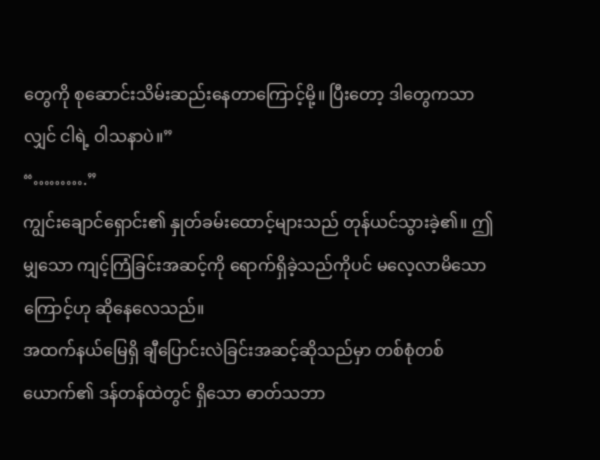တွေကို စုဆောင်းသိမ်းဆည်းနေတာကြောင့်မို့။ ပြီးတော့ ဒါတွေကသာလျှင် ငါရဲ့ ဝါသနာပဲ။”
“……….”
ကျွင်းချောင်ရှောင်း၏ နှုတ်ခမ်းထောင့်များသည် တုန်ယင်သွားခဲ့၏။ ဤမျှသော ကျင့်ကြံခြင်းအဆင့်ကို ရောက်ရှိခဲ့သည်ကိုပင် မလေ့လာမိသောကြောင့်ဟု ဆိုနေလေသည်။
အထက်နယ်မြေရှိ ချီပြောင်းလဲခြင်းအဆင့်ဆိုသည်မှာ တစ်စုံတစ်ယောက်၏ ဒန်တန်ထဲတွင် ရှိသော ဓာတ်သဘာ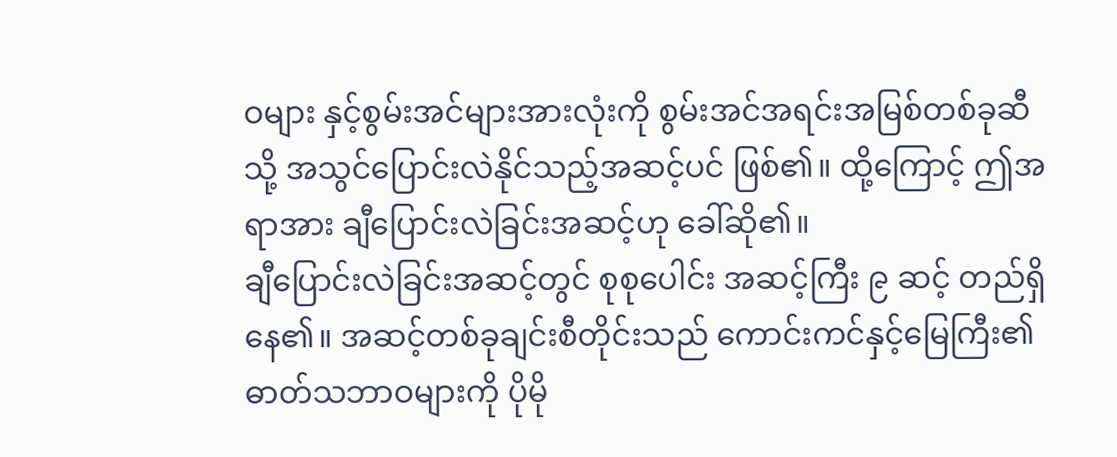ဝများ နှင့်စွမ်းအင်များအားလုံးကို စွမ်းအင်အရင်းအမြစ်တစ်ခုဆီသို့ အသွင်ပြောင်းလဲနိုင်သည့်အဆင့်ပင် ဖြစ်၏။ ထို့ကြောင့် ဤအရာအား ချီပြောင်းလဲခြင်းအဆင့်ဟု ခေါ်ဆို၏။
ချီပြောင်းလဲခြင်းအဆင့်တွင် စုစုပေါင်း အဆင့်ကြီး ၉ ဆင့် တည်ရှိနေ၏။ အဆင့်တစ်ခုချင်းစီတိုင်းသည် ကောင်းကင်နှင့်မြေကြီး၏ ဓာတ်သဘာဝများကို ပိုမို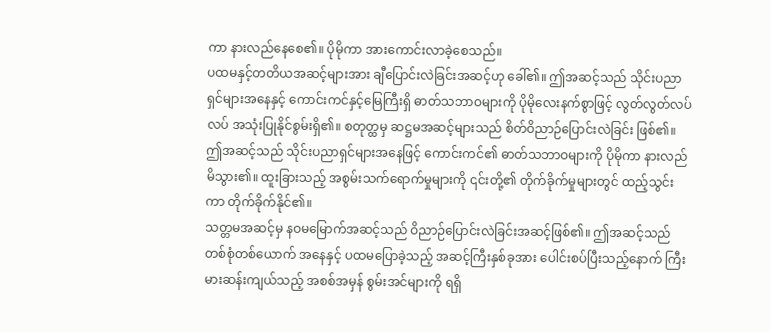ကာ နားလည်နေစေ၏။ ပိုမိုကာ အားကောင်းလာခဲ့စေသည်။
ပထမနှင့်တတိယအဆင့်များအား ချီပြောင်းလဲခြင်းအဆင့်ဟု ခေါ်၏။ ဤအဆင့်သည် သိုင်းပညာရှင်များအနေနှင့် ကောင်းကင်နှင့်မြေကြီးရှိ ဓာတ်သဘာဝများကို ပိုမိုလေးနက်စွာဖြင့် လွတ်လွတ်လပ်လပ် အသုံးပြုနိုင်စွမ်းရှိ၏။ စတုတ္ထမှ ဆဋ္ဌမအဆင့်များသည် စိတ်ဝိညာဉ်ပြောင်းလဲခြင်း ဖြစ်၏။ ဤအဆင့်သည် သိုင်းပညာရှင်များအနေဖြင့် ကောင်းကင်၏ ဓာတ်သဘာဝများကို ပိုမိုကာ နားလည်မိသွား၏။ ထူးခြားသည့် အစွမ်းသက်ရောက်မှုများကို ၎င်းတို့၏ တိုက်ခိုက်မှုများတွင် ထည့်သွင်းကာ တိုက်ခိုက်နိုင်၏။
သတ္တမအဆင့်မှ နဝမမြောက်အဆင့်သည် ဝိညာဉ်ပြောင်းလဲခြင်းအဆင့်ဖြစ်၏။ ဤအဆင့်သည် တစ်စုံတစ်ယောက် အနေနှင့် ပထမပြောခဲ့သည့် အဆင့်ကြီးနှစ်ခုအား ပေါင်းစပ်ပြီးသည့်နောက် ကြီးမားဆန်းကျယ်သည့် အစစ်အမှန် စွမ်းအင်များကို ရရှိ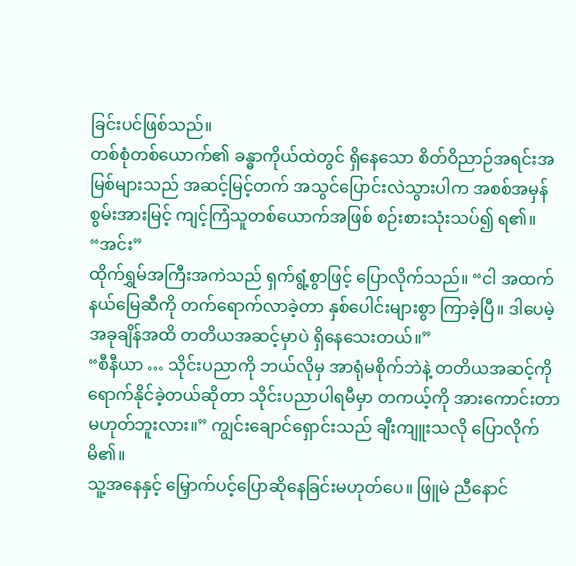ခြင်းပင်ဖြစ်သည်။
တစ်စုံတစ်ယောက်၏ ခန္ဓာကိုယ်ထဲတွင် ရှိနေသော စိတ်ဝိညာဉ်အရင်းအမြစ်များသည် အဆင့်မြင့်တက် အသွင်ပြောင်းလဲသွားပါက အစစ်အမှန်စွမ်းအားမြင့် ကျင့်ကြံသူတစ်ယောက်အဖြစ် စဉ်းစားသုံးသပ်၍ ရ၏။
“အင်း”
ထိုက်ရွှမ်အကြီးအကဲသည် ရှက်ရွံ့စွာဖြင့် ပြောလိုက်သည်။ “ငါ အထက်နယ်မြေဆီကို တက်ရောက်လာခဲ့တာ နှစ်ပေါင်းများစွာ ကြာခဲ့ပြီ။ ဒါပေမဲ့ အခုချိန်အထိ တတိယအဆင့်မှာပဲ ရှိနေသေးတယ်။”
“စီနီယာ … သိုင်းပညာကို ဘယ်လိုမှ အာရုံမစိုက်ဘဲနဲ့ တတိယအဆင့်ကို ရောက်နိုင်ခဲ့တယ်ဆိုတာ သိုင်းပညာပါရမီမှာ တကယ့်ကို အားကောင်းတာမဟုတ်ဘူးလား။” ကျွင်းချောင်ရှောင်းသည် ချီးကျူးသလို ပြောလိုက်မိ၏။
သူ့အနေနှင့် မြှောက်ပင့်ပြောဆိုနေခြင်းမဟုတ်ပေ။ ဖြူမဲ ညီနောင်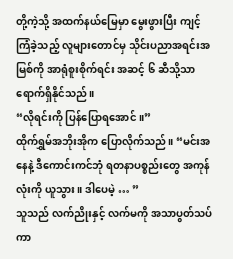တို့ကဲ့သို့ အထက်နယ်မြေမှာ မွေးဖွားပြီး ကျင့်ကြံခဲ့သည့် လူများတောင်မှ သိုင်းပညာအရင်းအမြစ်ကို အာရုံစူးစိုက်ရင်း အဆင့် ၆ ဆီသို့သာ ရောက်ရှိနိုင်သည်။
“လိုရင်းကို ပြန်ပြောရအောင်။”
ထိုက်ရွှမ်အဘိုးအိုက ပြောလိုက်သည်။ “မင်းအနေနဲ့ ဒီကောင်းကင်ဘုံ ရတနာပစ္စည်းတွေ အကုန်လုံးကို ယူသွား။ ဒါပေမဲ့ … ”
သူသည် လက်ညိုးနှင့် လက်မကို အသာပွတ်သပ်ကာ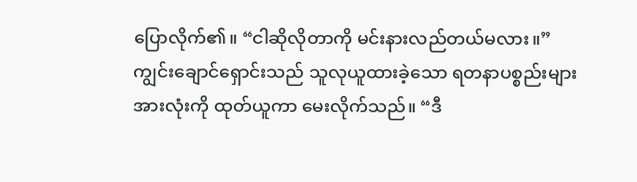ပြောလိုက်၏။ “ငါဆိုလိုတာကို မင်းနားလည်တယ်မလား။”
ကျွင်းချောင်ရှောင်းသည် သူလုယူထားခဲ့သော ရတနာပစ္စည်းများအားလုံးကို ထုတ်ယူကာ မေးလိုက်သည်။ “ဒီ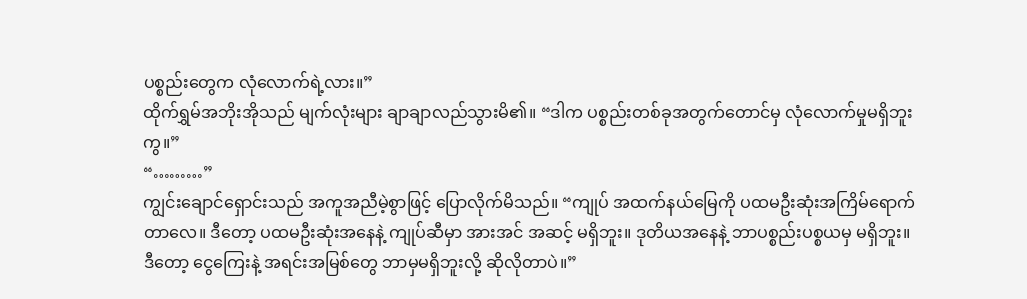ပစ္စည်းတွေက လုံလောက်ရဲ့လား။”
ထိုက်ရွှမ်အဘိုးအိုသည် မျက်လုံးများ ချာချာလည်သွားမိ၏။ “ဒါက ပစ္စည်းတစ်ခုအတွက်တောင်မှ လုံလောက်မှုမရှိဘူးကွ။”
“………”
ကျွင်းချောင်ရှောင်းသည် အကူအညီမဲ့စွာဖြင့် ပြောလိုက်မိသည်။ “ကျုပ် အထက်နယ်မြေကို ပထမဦးဆုံးအကြိမ်ရောက်တာလေ။ ဒီတော့ ပထမဦးဆုံးအနေနဲ့ ကျုပ်ဆီမှာ အားအင် အဆင့် မရှိဘူး။ ဒုတိယအနေနဲ့ ဘာပစ္စည်းပစ္စယမှ မရှိဘူး။ ဒီတော့ ငွေကြေးနဲ့ အရင်းအမြစ်တွေ ဘာမှမရှိဘူးလို့ ဆိုလိုတာပဲ။”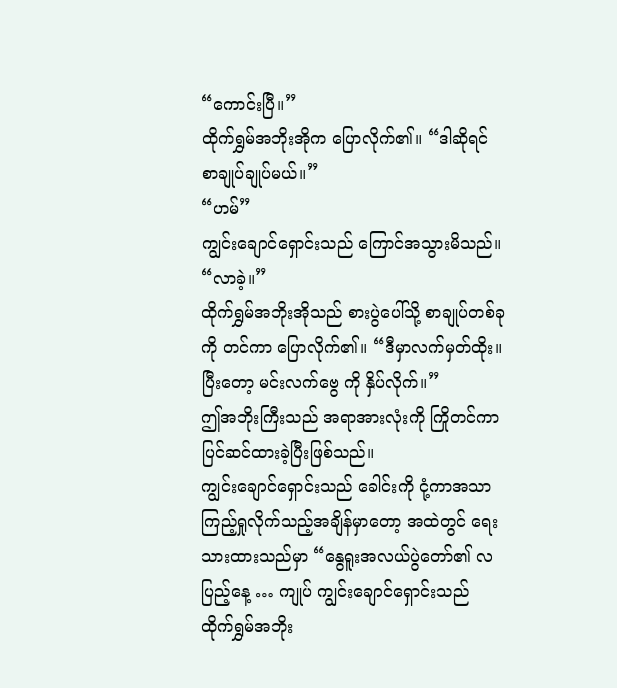“ကောင်းပြီ။”
ထိုက်ရွှမ်အဘိုးအိုက ပြောလိုက်၏။ “ဒါဆိုရင် စာချုပ်ချုပ်မယ်။”
“ဟမ်”
ကျွင်းချောင်ရှောင်းသည် ကြောင်အသွားမိသည်။
“လာခဲ့။”
ထိုက်ရွှမ်အဘိုးအိုသည် စားပွဲပေါ်သို့ စာချုပ်တစ်ခုကို တင်ကာ ပြောလိုက်၏။ “ဒီမှာလက်မှတ်ထိုး။ ပြီးတော့ မင်းလက်ဗွေ ကို နှိပ်လိုက်။”
ဤအဘိုးကြီးသည် အရာအားလုံးကို ကြိုတင်ကာ ပြင်ဆင်ထားခဲ့ပြီးဖြစ်သည်။
ကျွင်းချောင်ရှောင်းသည် ခေါင်းကို ငုံ့ကာအသာကြည့်ရှုလိုက်သည့်အချိန်မှာတော့ အထဲတွင် ရေးသားထားသည်မှာ “နွေရူးအလယ်ပွဲတော်၏ လပြည့်နေ့ … ကျုပ် ကျွင်းချောင်ရှောင်းသည် ထိုက်ရွှမ်အဘိုး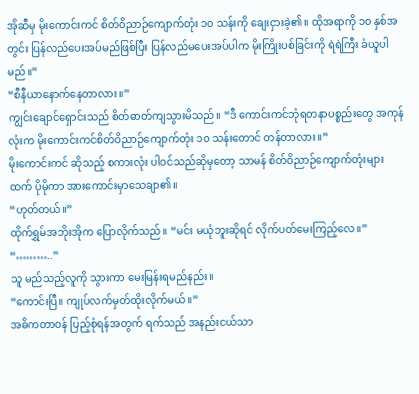အိုဆီမှ မိုးကောင်းကင် စိတ်ဝိညာဉ်ကျောက်တုံး ၁၀ သန်းကို ချေးငှားခဲ့၏။ ထိုအရာကို ၁၀ နှစ်အတွင်း ပြန်လည်ပေးအပ်မည်ဖြစ်ပြီး ပြန်လည်မပေးအပ်ပါက မိုးကြိုးပစ်ခြင်းကို ရဲရဲကြီး ခံယူပါမည်။”
“စီနီယာနောက်နေတာလား။”
ကျွင်းချောင်ရှောင်းသည် စိတ်ဓာတ်ကျသွားမိသည်။ “ဒီ ကောင်းကင်ဘုံရတနာပစ္စည်းတွေ အကုန်လုံးက မိုးကောင်းကင်စိတ်ဝိညာဉ်ကျောက်တုံး ၁၀ သန်းတောင် တန်တာလား။”
မိုးကောင်းကင် ဆိုသည့် စကားလုံး ပါဝင်သည်ဆိုမှတော့ သာမန် စိတ်ဝိညာဉ်ကျောက်တုံးများထက် ပိုမိုကာ အားကောင်းမှာသေချာ၏။
“ဟုတ်တယ်။”
ထိုက်ရွှမ်အဘိုးအိုက ပြောလိုက်သည်။ “မင်း မယုံဘူးဆိုရင် လိုက်ပတ်မေးကြည့်လေ။”
“………..”
သူ မည်သည့်လူကို သွားကာ မေးမြန်းရမည်နည်း။
“ကောင်းပြီ။ ကျုပ်လက်မှတ်ထိုးလိုက်မယ်။”
အဓိကတာဝန် ပြည့်စုံရန်အတွက် ရက်သည် အနည်းငယ်သာ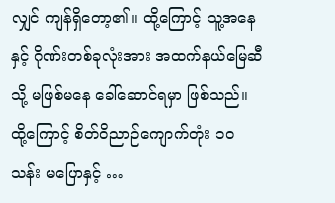လျှင် ကျန်ရှိတော့၏။ ထို့ကြောင့် သူ့အနေနှင့် ဂိုဏ်းတစ်ခုလုံးအား အထက်နယ်မြေဆီသို့ မဖြစ်မနေ ခေါ်ဆောင်ရမှာ ဖြစ်သည်။ ထို့ကြောင့် စိတ်ဝိညာဉ်ကျောက်တုံး ၁၀ သန်း မပြောနှင့် …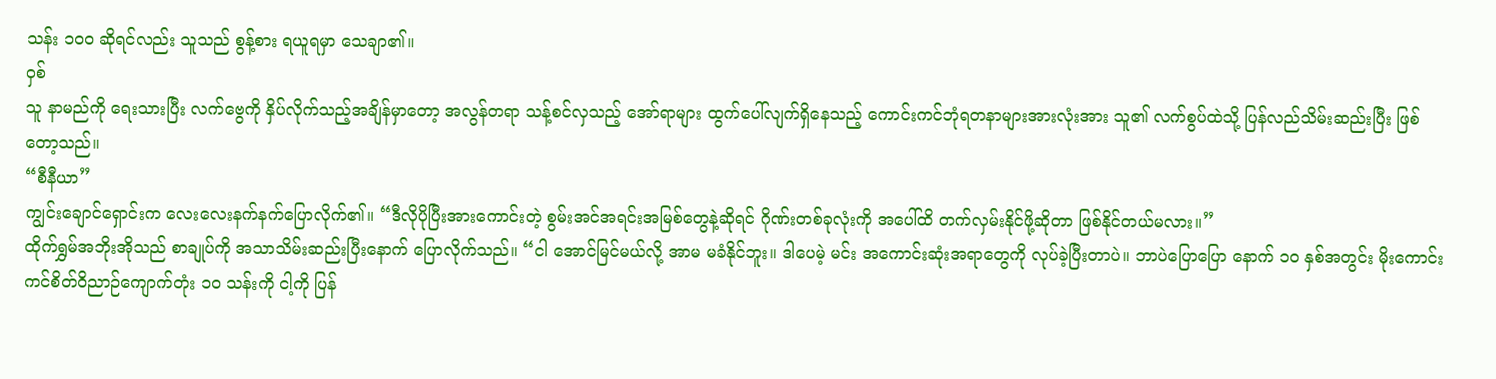သန်း ၁၀၀ ဆိုရင်လည်း သူသည် စွန့်စား ရယူရမှာ သေချာ၏။
ဝှစ်
သူ နာမည်ကို ရေးသားပြီး လက်ဗွေကို နှိပ်လိုက်သည့်အချိန်မှာတော့ အလွန်တရာ သန့်စင်လှသည့် အော်ရာများ ထွက်ပေါ်လျက်ရှိနေသည့် ကောင်းကင်ဘုံရတနာများအားလုံးအား သူ၏ လက်စွပ်ထဲသို့ ပြန်လည်သိမ်းဆည်းပြီး ဖြစ်တော့သည်။
“စီနီယာ”
ကျွင်းချောင်ရှောင်းက လေးလေးနက်နက်ပြောလိုက်၏။ “ဒီလိုပိုပြီးအားကောင်းတဲ့ စွမ်းအင်အရင်းအမြစ်တွေနဲ့ဆိုရင် ဂိုဏ်းတစ်ခုလုံးကို အပေါ်ထိ တက်လှမ်းနိုင်ဖို့ဆိုတာ ဖြစ်နိုင်တယ်မလား။”
ထိုက်ရွှမ်အဘိုးအိုသည် စာချုပ်ကို အသာသိမ်းဆည်းပြီးနောက် ပြောလိုက်သည်။ “ငါ အောင်မြင်မယ်လို့ အာမ မခံနိုင်ဘူး။ ဒါပေမဲ့ မင်း အကောင်းဆုံးအရာတွေကို လုပ်ခဲ့ပြီးတာပဲ။ ဘာပဲပြောပြော နောက် ၁၀ နှစ်အတွင်း မိုးကောင်းကင်စိတ်ဝိညာဉ်ကျောက်တုံး ၁၀ သန်းကို ငါ့ကို ပြန်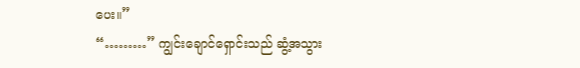ပေး။”
“………” ကျွင်းချောင်ရှောင်းသည် ဆွံ့အသွား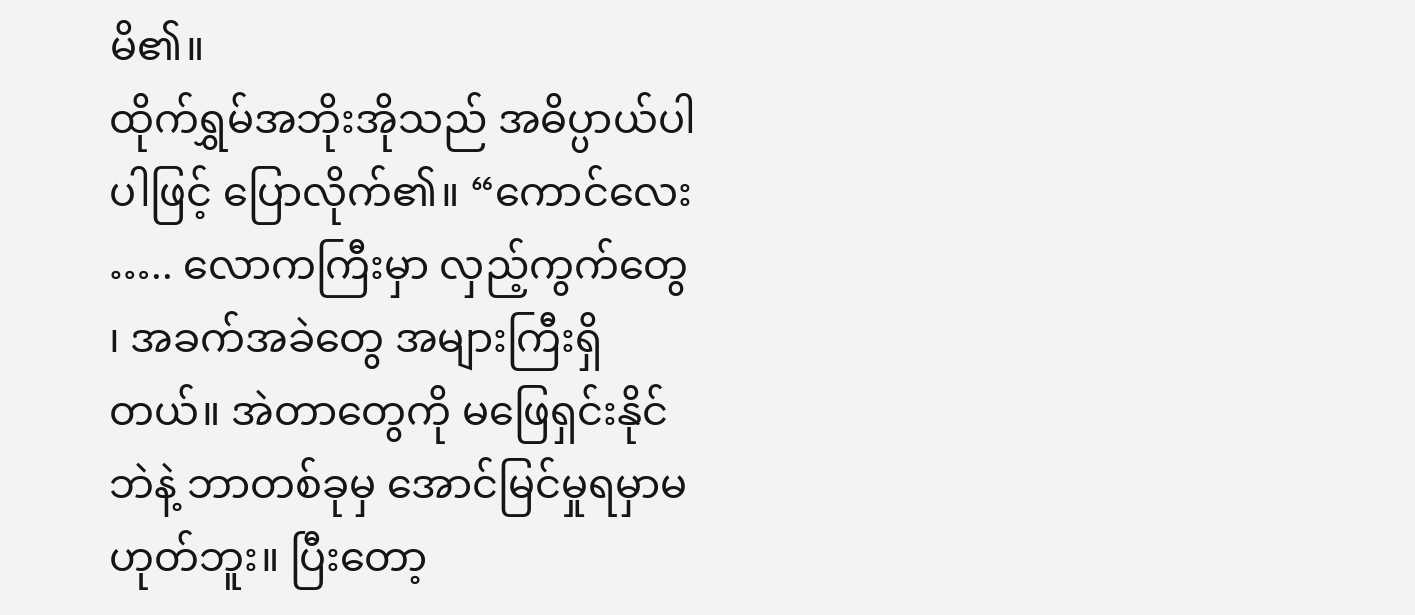မိ၏။
ထိုက်ရွှမ်အဘိုးအိုသည် အဓိပ္ပာယ်ပါပါဖြင့် ပြောလိုက်၏။ “ကောင်လေး ….. လောကကြီးမှာ လှည့်ကွက်တွေ ၊ အခက်အခဲတွေ အများကြီးရှိတယ်။ အဲတာတွေကို မဖြေရှင်းနိုင်ဘဲနဲ့ ဘာတစ်ခုမှ အောင်မြင်မှုရမှာမဟုတ်ဘူး။ ပြီးတော့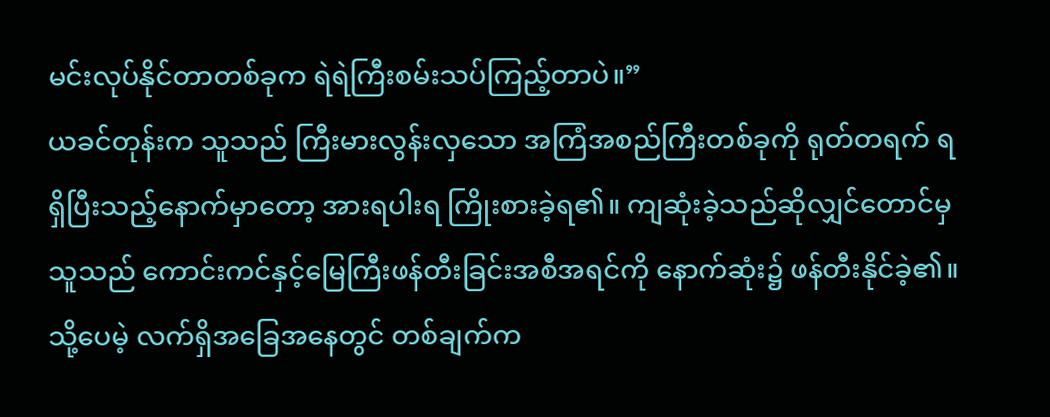မင်းလုပ်နိုင်တာတစ်ခုက ရဲရဲကြီးစမ်းသပ်ကြည့်တာပဲ။”
ယခင်တုန်းက သူသည် ကြီးမားလွန်းလှသော အကြံအစည်ကြီးတစ်ခုကို ရုတ်တရက် ရရှိပြီးသည့်နောက်မှာတော့ အားရပါးရ ကြိုးစားခဲ့ရ၏။ ကျဆုံးခဲ့သည်ဆိုလျှင်တောင်မှ သူသည် ကောင်းကင်နှင့်မြေကြီးဖန်တီးခြင်းအစီအရင်ကို နောက်ဆုံး၌ ဖန်တီးနိုင်ခဲ့၏။ သို့ပေမဲ့ လက်ရှိအခြေအနေတွင် တစ်ချက်က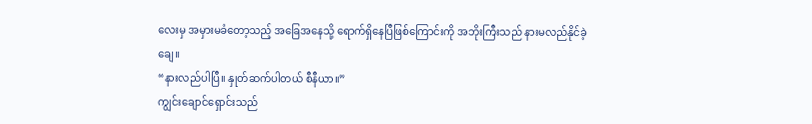လေးမှ အမှားမခံတော့သည့် အခြေအနေသို့ ရောက်ရှိနေပြီဖြစ်ကြောင်းကို အဘိုးကြီးသည် နားမလည်နိုင်ခဲ့ချေ။
“နားလည်ပါပြီ။ နှုတ်ဆက်ပါတယ် စီနီယာ။”
ကျွင်းချောင်ရှောင်းသည်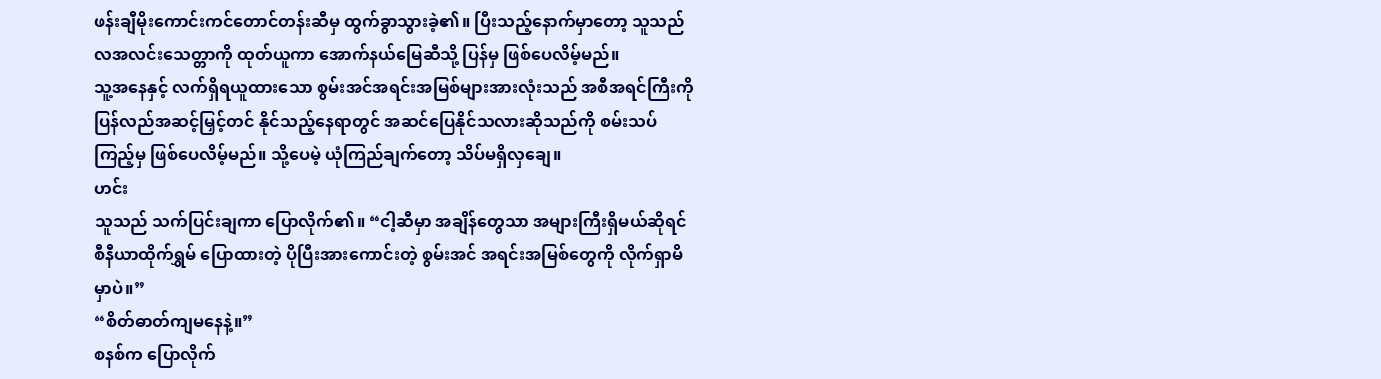ဖန်းချီမိုးကောင်းကင်တောင်တန်းဆီမှ ထွက်ခွာသွားခဲ့၏။ ပြီးသည့်နောက်မှာတော့ သူသည် လအလင်းသေတ္တာကို ထုတ်ယူကာ အောက်နယ်မြေဆီသို့ ပြန်မှ ဖြစ်ပေလိမ့်မည်။
သူ့အနေနှင့် လက်ရှိရယူထားသော စွမ်းအင်အရင်းအမြစ်များအားလုံးသည် အစီအရင်ကြီးကို ပြန်လည်အဆင့်မြှင့်တင် နိုင်သည့်နေရာတွင် အဆင်ပြေနိုင်သလားဆိုသည်ကို စမ်းသပ်ကြည့်မှ ဖြစ်ပေလိမ့်မည်။ သို့ပေမဲ့ ယုံကြည်ချက်တော့ သိပ်မရှိလှချေ။
ဟင်း
သူသည် သက်ပြင်းချကာ ပြောလိုက်၏။ “ငါ့ဆီမှာ အချိန်တွေသာ အများကြီးရှိမယ်ဆိုရင် စီနီယာထိုက်ရွှမ် ပြောထားတဲ့ ပိုပြီးအားကောင်းတဲ့ စွမ်းအင် အရင်းအမြစ်တွေကို လိုက်ရှာမိမှာပဲ။”
“စိတ်ဓာတ်ကျမနေနဲ့။”
စနစ်က ပြောလိုက်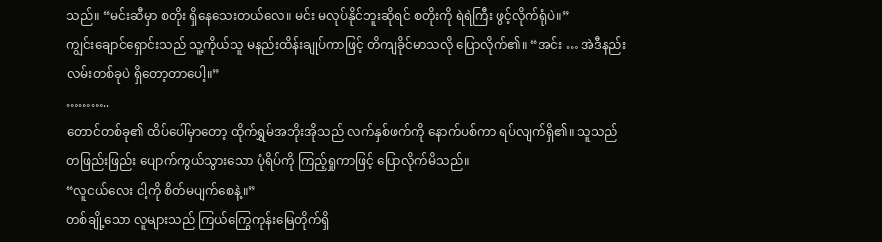သည်။ “မင်းဆီမှာ စတိုး ရှိနေသေးတယ်လေ။ မင်း မလုပ်နိုင်ဘူးဆိုရင် စတိုးကို ရဲရဲကြီး ဖွင့်လိုက်ရုံပဲ။”
ကျွင်းချောင်ရှောင်းသည် သူ့ကိုယ်သူ မနည်းထိန်းချုပ်ကာဖြင့် တိကျခိုင်မာသလို ပြောလိုက်၏။ “အင်း … အဲဒီနည်းလမ်းတစ်ခုပဲ ရှိတော့တာပေါ့။”
………..
တောင်တစ်ခု၏ ထိပ်ပေါ်မှာတော့ ထိုက်ရွှမ်အဘိုးအိုသည် လက်နှစ်ဖက်ကို နောက်ပစ်ကာ ရပ်လျက်ရှိ၏။ သူသည် တဖြည်းဖြည်း ပျောက်ကွယ်သွားသော ပုံရိပ်ကို ကြည့်ရှုကာဖြင့် ပြောလိုက်မိသည်။
“လူငယ်လေး ငါ့ကို စိတ်မပျက်စေနဲ့။”
တစ်ချို့သော လူများသည် ကြယ်ကြွေကုန်းမြေတိုက်ရှိ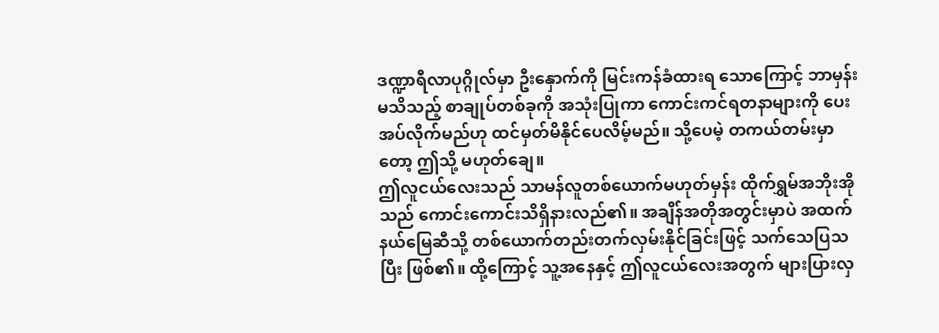ဒဏ္ဍာရီလာပုဂ္ဂိုလ်မှာ ဦးနှောက်ကို မြင်းကန်ခံထားရ သောကြောင့် ဘာမှန်းမသိသည့် စာချုပ်တစ်ခုကို အသုံးပြုကာ ကောင်းကင်ရတနာများကို ပေးအပ်လိုက်မည်ဟု ထင်မှတ်မိနိုင်ပေလိမ့်မည်။ သို့ပေမဲ့ တကယ်တမ်းမှာတော့ ဤသို့ မဟုတ်ချေ။
ဤလူငယ်လေးသည် သာမန်လူတစ်ယောက်မဟုတ်မှန်း ထိုက်ရွှမ်အဘိုးအိုသည် ကောင်းကောင်းသိရှိနားလည်၏။ အချိန်အတိုအတွင်းမှာပဲ အထက်နယ်မြေဆီသို့ တစ်ယောက်တည်းတက်လှမ်းနိုင်ခြင်းဖြင့် သက်သေပြသပြီး ဖြစ်၏။ ထို့ကြောင့် သူ့အနေနှင့် ဤလူငယ်လေးအတွက် များပြားလှ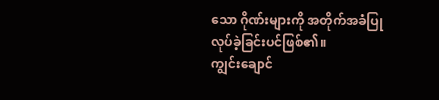သော ဂိုဏ်းများကို အတိုက်အခံပြုလုပ်ခဲ့ခြင်းပင်ဖြစ်၏။
ကျွင်းချောင်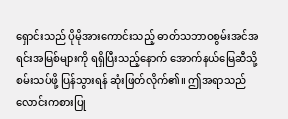ရှောင်းသည် ပိုမိုအားကောင်းသည့် ဓာတ်သဘာဝစွမ်းအင်အရင်းအမြစ်များကို ရရှိပြီးသည့်နောက် အောက်နယ်မြေဆီသို့ စမ်းသပ်ဖို့ ပြန်သွားရန် ဆုံးဖြတ်လိုက်၏။ ဤအရာသည် လောင်းကစားပြု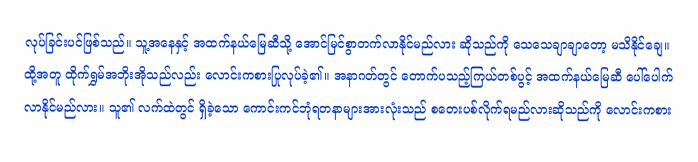လုပ်ခြင်းပင်ဖြစ်သည်။ သူ့အနေနှင့် အထက်နယ်မြေဆီသို့ အောင်မြင်စွာတက်လာနိုင်မည်လား ဆိုသည်ကို သေသေချာချာတော့ မသိနိုင်ချေ။
ထို့အတူ ထိုက်ရွှမ်အဘိုးအိုသည်လည်း လောင်းကစားပြုလုပ်ခဲ့၏။ အနာဂတ်တွင် တောက်ပသည့်ကြယ်တစ်ပွင့် အထက်နယ်မြေဆီ ပေါ်ပေါက်လာနိုင်မည်လား။ သူ၏ လက်ထဲတွင် ရှိခဲ့သော ကောင်းကင်ဘုံရတနာများအားလုံးသည် စတေးပစ်လိုက်ရမည်လားဆိုသည်ကို လောင်းကစား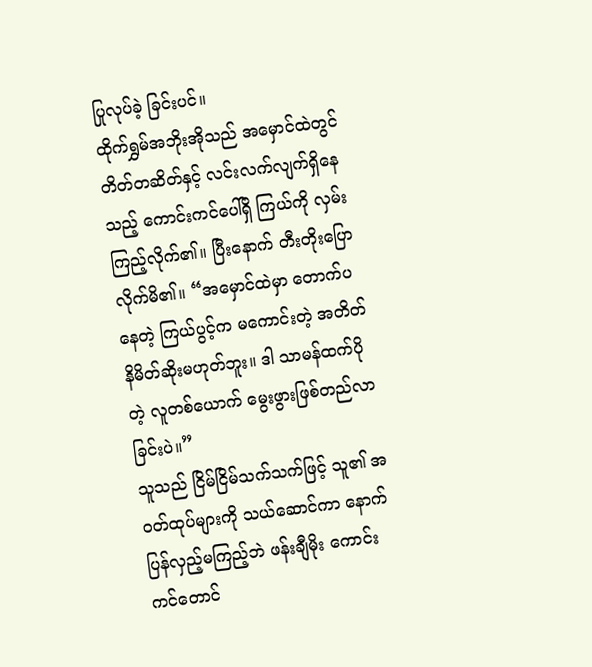ပြုလုပ်ခဲ့ ခြင်းပင်။
ထိုက်ရွှမ်အဘိုးအိုသည် အမှောင်ထဲတွင် တိတ်တဆိတ်နှင့် လင်းလက်လျက်ရှိနေသည့် ကောင်းကင်ပေါ်ရှိ ကြယ်ကို လှမ်းကြည့်လိုက်၏။ ပြီးနောက် တီးတိုးပြောလိုက်မိ၏။ “အမှောင်ထဲမှာ တောက်ပနေတဲ့ ကြယ်ပွင့်က မကောင်းတဲ့ အတိတ်နိမိတ်ဆိုးမဟုတ်ဘူး။ ဒါ သာမန်ထက်ပိုတဲ့ လူတစ်ယောက် မွေးဖွားဖြစ်တည်လာခြင်းပဲ။”
သူသည် ငြိမ်ငြိမ်သက်သက်ဖြင့် သူ၏ အဝတ်ထုပ်များကို သယ်ဆောင်ကာ နောက်ပြန်လှည့်မကြည့်ဘဲ ဖန်းချီမိုး ကောင်းကင်တောင်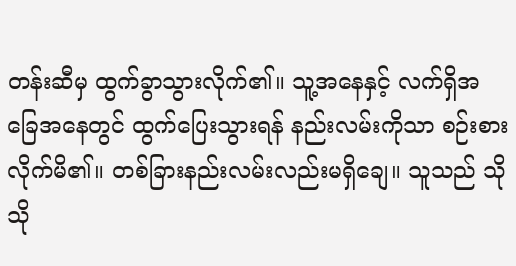တန်းဆီမှ ထွက်ခွာသွားလိုက်၏။ သူ့အနေနှင့် လက်ရှိအခြေအနေတွင် ထွက်ပြေးသွားရန် နည်းလမ်းကိုသာ စဉ်းစားလိုက်မိ၏။ တစ်ခြားနည်းလမ်းလည်းမရှိချေ။ သူသည် သိုသို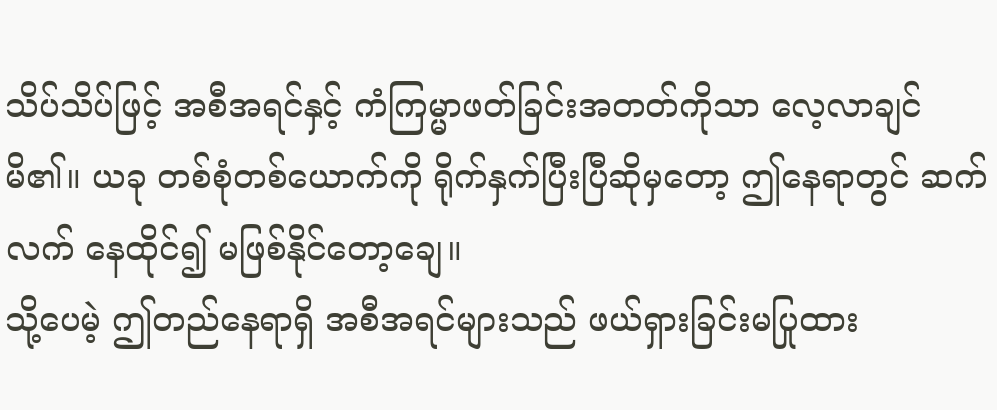သိပ်သိပ်ဖြင့် အစီအရင်နှင့် ကံကြမ္မာဖတ်ခြင်းအတတ်ကိုသာ လေ့လာချင်မိ၏။ ယခု တစ်စုံတစ်ယောက်ကို ရိုက်နှက်ပြီးပြီဆိုမှတော့ ဤနေရာတွင် ဆက်လက် နေထိုင်၍ မဖြစ်နိုင်တော့ချေ။
သို့ပေမဲ့ ဤတည်နေရာရှိ အစီအရင်များသည် ဖယ်ရှားခြင်းမပြုထား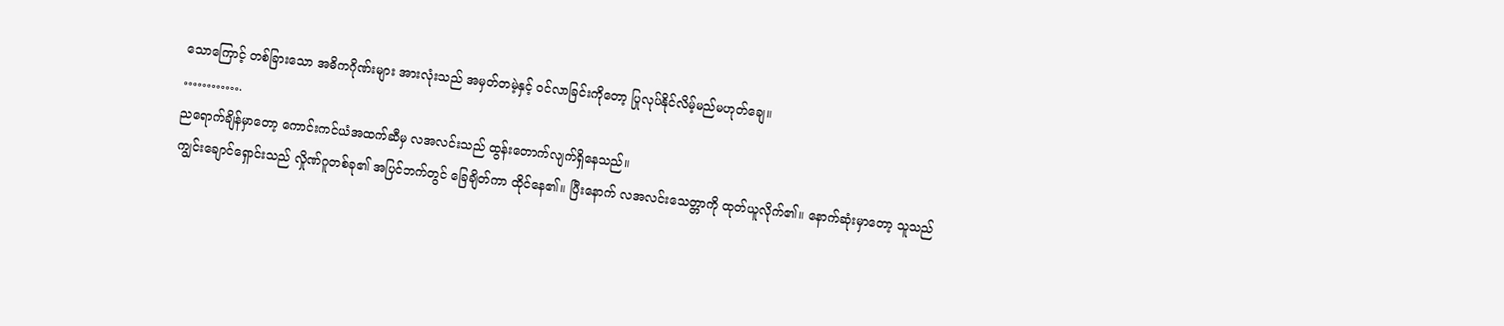သောကြောင့် တစ်ခြားသော အဓိကဂိုဏ်းများ အားလုံးသည် အမှတ်တမဲ့နှင့် ဝင်လာခြင်းကိုတော့ ပြုလုပ်နိုင်လိမ့်မည်မဟုတ်ချေ။
………….
ညရောက်ချိန်မှာတော့ ကောင်းကင်ယံအထက်ဆီမှ လအလင်းသည် ထွန်းတောက်လျက်ရှိနေသည်။
ကျွင်းချောင်ရှောင်းသည် လှိုဏ်ဂူတစ်ခု၏ အပြင်ဘက်တွင် ခြေချိတ်ကာ ထိုင်နေ၏။ ပြီးနောက် လအလင်းသေတ္တာကို ထုတ်ယူလိုက်၏။ နောက်ဆုံးမှာတော့ သူသည်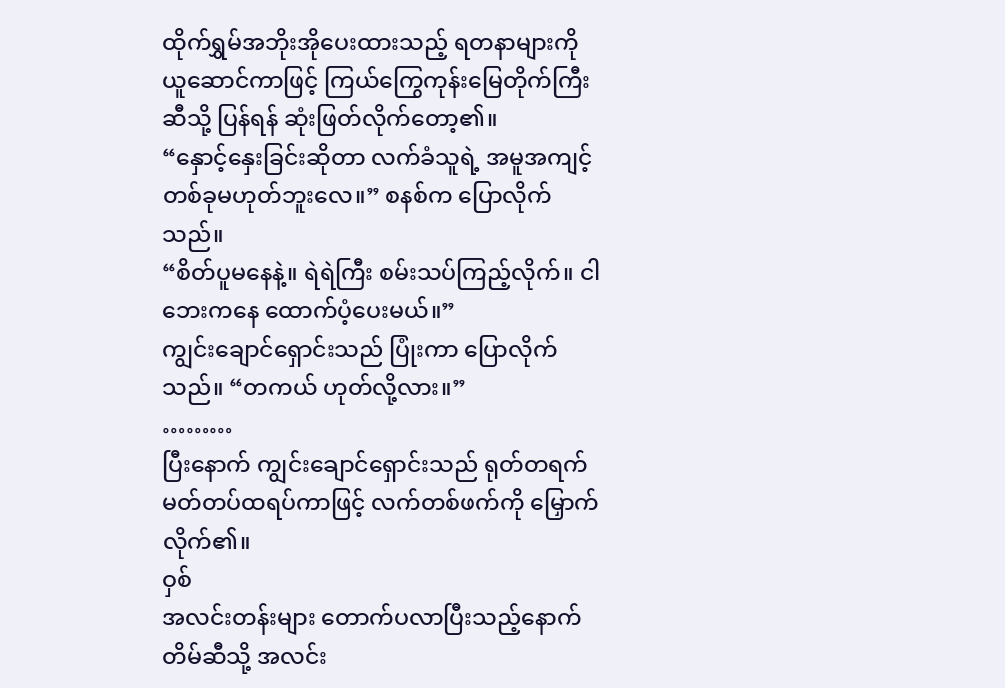ထိုက်ရွှမ်အဘိုးအိုပေးထားသည့် ရတနာများကို ယူဆောင်ကာဖြင့် ကြယ်ကြွေကုန်းမြေတိုက်ကြီးဆီသို့ ပြန်ရန် ဆုံးဖြတ်လိုက်တော့၏။
“နှောင့်နှေးခြင်းဆိုတာ လက်ခံသူရဲ့ အမူအကျင့်တစ်ခုမဟုတ်ဘူးလေ။” စနစ်က ပြောလိုက်သည်။
“စိတ်ပူမနေနဲ့။ ရဲရဲကြီး စမ်းသပ်ကြည့်လိုက်။ ငါဘေးကနေ ထောက်ပံ့ပေးမယ်။”
ကျွင်းချောင်ရှောင်းသည် ပြုံးကာ ပြောလိုက်သည်။ “တကယ် ဟုတ်လို့လား။”
………
ပြီးနောက် ကျွင်းချောင်ရှောင်းသည် ရုတ်တရက် မတ်တပ်ထရပ်ကာဖြင့် လက်တစ်ဖက်ကို မြှောက်လိုက်၏။
ဝှစ်
အလင်းတန်းများ တောက်ပလာပြီးသည့်နောက် တိမ်ဆီသို့ အလင်း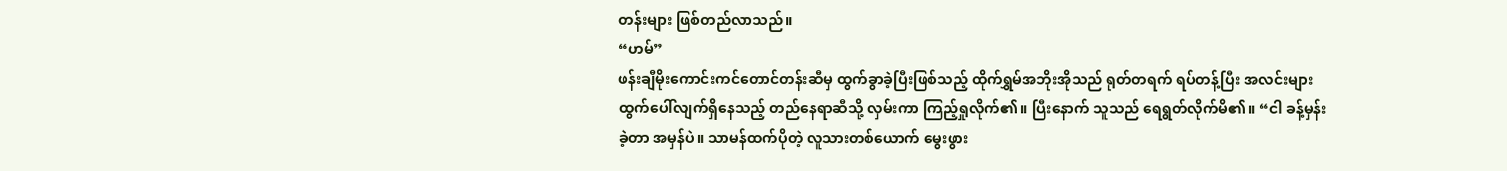တန်းများ ဖြစ်တည်လာသည်။
“ဟမ်”
ဖန်းချီမိုးကောင်းကင်တောင်တန်းဆီမှ ထွက်ခွာခဲ့ပြီးဖြစ်သည့် ထိုက်ရွှမ်အဘိုးအိုသည် ရုတ်တရက် ရပ်တန့်ပြီး အလင်းများ ထွက်ပေါ်လျက်ရှိနေသည့် တည်နေရာဆီသို့ လှမ်းကာ ကြည့်ရှုလိုက်၏။ ပြီးနောက် သူသည် ရေရွတ်လိုက်မိ၏။ “ငါ ခန့်မှန်းခဲ့တာ အမှန်ပဲ။ သာမန်ထက်ပိုတဲ့ လူသားတစ်ယောက် မွေးဖွား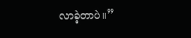လာခဲ့တာပဲ။”